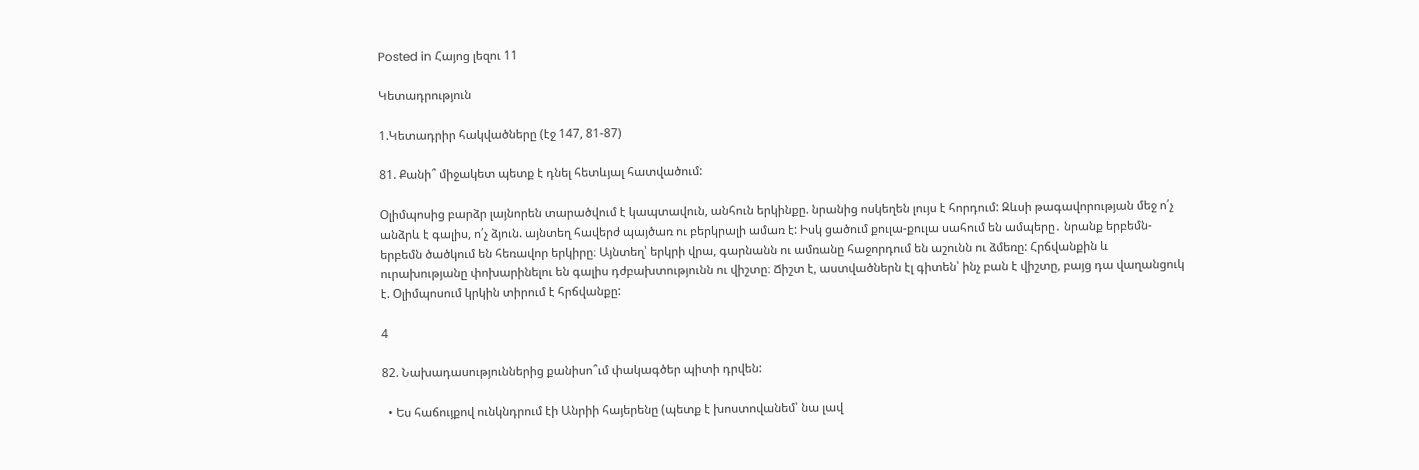Posted in Հայոց լեզու 11

Կետադրություն

1.Կետադրիր հակվածները (էջ 147, 81-87)

81. Քանի՞ միջակետ պետք է դնել հետևյալ հատվածում:

Օլիմպոսից բարձր լայնորեն տարածվում է կապտավուն, անհուն երկինքը. նրանից ոսկեղեն լույս է հորդում: Զևսի թագավորության մեջ ո՛չ անձրև է գալիս, ո՛չ ձյուն. այնտեղ հավերժ պայծառ ու բերկրալի ամառ է: Իսկ ցածում քուլա-քուլա սահում են ամպերը․ նրանք երբեմն-երբեմն ծածկում են հեռավոր երկիրը։ Այնտեղ՝ երկրի վրա, գարնանն ու ամռանը հաջորդում են աշունն ու ձմեռը: Հրճվանքին և ուրախությանը փոխարինելու են գալիս դժբախտությունն ու վիշտը։ Ճիշտ է, աստվածներն էլ գիտեն՝ ինչ բան է վիշտը, բայց դա վաղանցուկ է. Օլիմպոսում կրկին տիրում է հրճվանքը:

4

82. Նախադասություններից քանիսո՞ւմ փակագծեր պիտի դրվեն:

  • Ես հաճույքով ունկնդրում էի Անրիի հայերենը (պետք է խոստովանեմ՝ նա լավ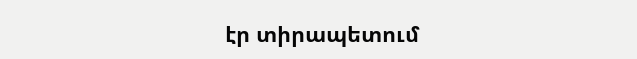էր տիրապետում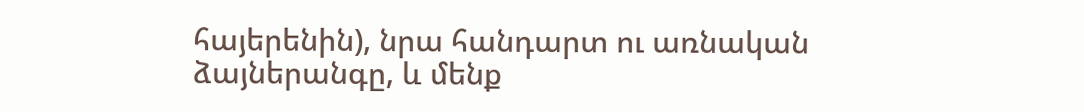հայերենին), նրա հանդարտ ու առնական ձայներանգը, և մենք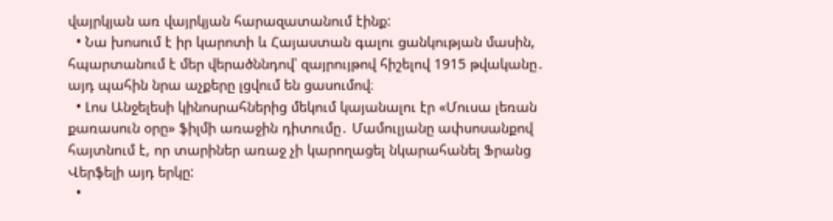վայրկյան առ վայրկյան հարազատանում էինք:
  • Նա խոսում է իր կարոտի և Հայաստան գալու ցանկության մասին, հպարտանում է մեր վերածննդով՝ զայրույթով հիշելով 1915 թվականը․ այդ պահին նրա աչքերը լցվում են ցասումով։
  • Լոս Անջելեսի կինոսրահներից մեկում կայանալու էր «Մուսա լեռան քառասուն օրը» ֆիլմի առաջին դիտումը․ Մամուլյանը ափսոսանքով հայտնում է, որ տարիներ առաջ չի կարողացել նկարահանել Ֆրանց Վերֆելի այդ երկը:
  •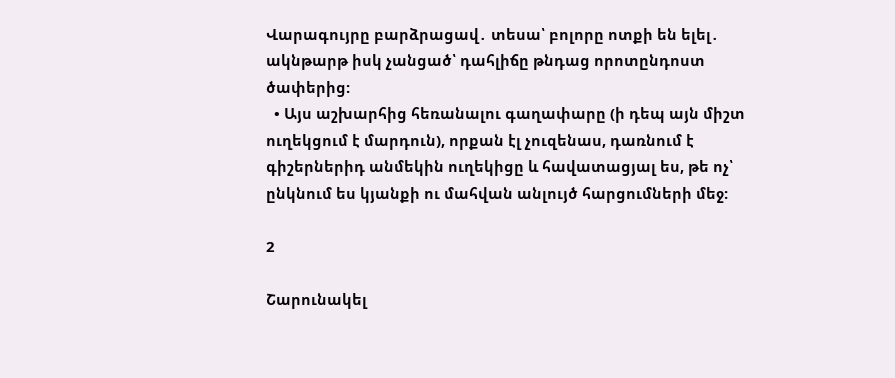Վարագույրը բարձրացավ․ տեսա՝ բոլորը ոտքի են ելել․ ակնթարթ իսկ չանցած՝ դահլիճը թնդաց որոտընդոստ ծափերից:
  • Այս աշխարհից հեռանալու գաղափարը (ի դեպ այն միշտ ուղեկցում է մարդուն), որքան էլ չուզենաս, դառնում է գիշերներիդ անմեկին ուղեկիցը և հավատացյալ ես, թե ոչ՝ ընկնում ես կյանքի ու մահվան անլույծ հարցումների մեջ:

2

Շարունակել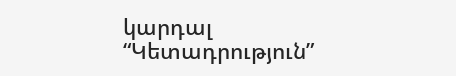կարդալ “Կետադրություն”